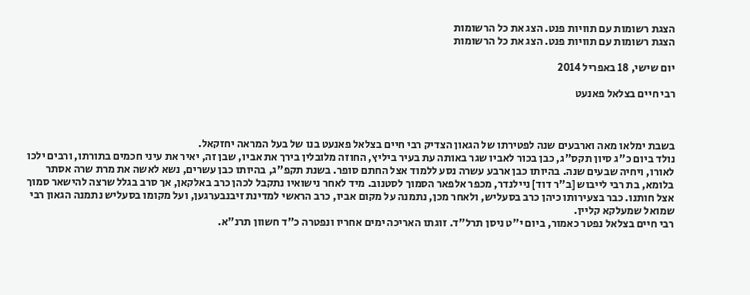הצגת רשומות עם תוויות פנט. הצג את כל הרשומות
הצגת רשומות עם תוויות פנט. הצג את כל הרשומות

יום שישי, 18 באפריל 2014

רבי חיים בצלאל פאנעט



בשבת ימלאו מאה וארבעים שנה לפטירתו של הגאון הצדיק רבי חיים בצלאל פאנעט בנו של בעל המראה יחזקאל.
נולד ביום כ"ג סיון תקס"ג, כבן בכור לאביו שגר באותה עת בעיר ביליץ, החוזה מלובלין בירך את אביו, שבן זה, יאיר את עיני חכמים בתורתו, ורבים ילכו לאורו, ויחיה שבעים שנה. בהיותו כבן ארבע עשרה נסע ללמוד אצל החתם סופר. בשנת תקפ"ג, בהיותו כבן עשרים, נשא לאשה את מרת שרה אסתר בלומא, בת רבי לייבוש [ב"ר דוד] ניילנדר, מכפר אלפאר הסמוך לסטנוב. מיד לאחר נישואיו נתקבל לכהן כרב באלקאן, אך סרב בגלל שרצה להישאר סמוך אצל חותנו. כבר בצעירותו כיהן כרב בסעליש, ולאחר מכן, נתמנה על מקום אביו, כרב הראשי למדינת זיבנבערגען, ועל מקומו בסעליש נתמנה הגאון רבי שמואל שמעלקא קליין.
רבי חיים בצלאל נפטר כאמור, ביום י"ט ניסן תרל"ד. זוגתו האריכה ימים אחריו ונפטרה כ"ד חשוון תרנ"א.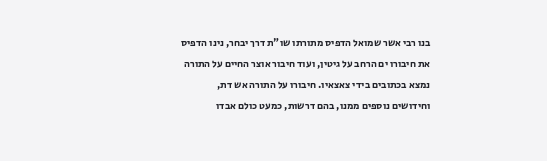בנו רבי אשר שמואל הדפיס מתורתו שו"ת דרך יבחר, נינו הדפיס את חיבורו ים הרחב על גיטין, ועוד חיבור אוצר החיים על התורה נמצא בכתובים בידי צאצאיו. חיבורו על התורה אש דת, וחידושים נוספים ממנו, בהם דרשות, כמעט כולם אבדו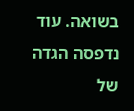בשואה. עוד נדפסה הגדה של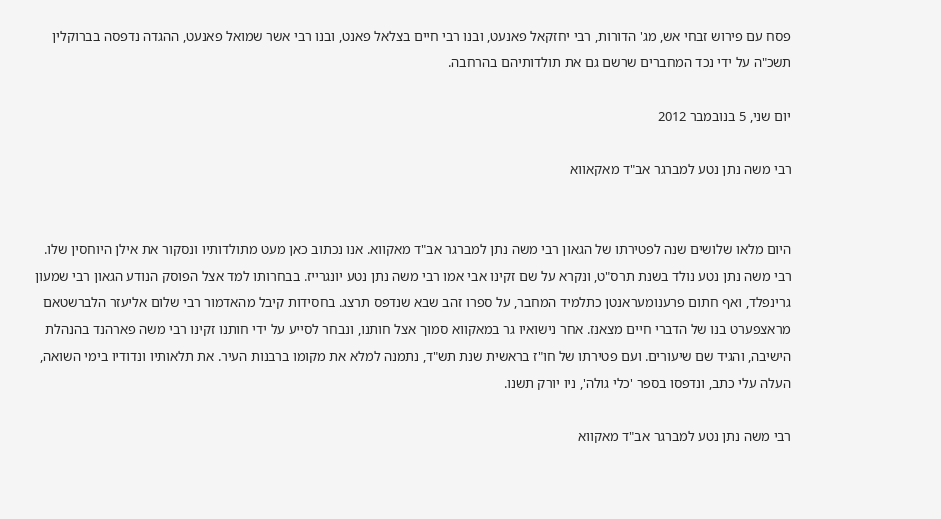פסח עם פירוש זבחי אש, מג' הדורות, רבי יחזקאל פאנעט, ובנו רבי חיים בצלאל פאנט, ובנו רבי אשר שמואל פאנעט, ההגדה נדפסה בברוקלין תשכ"ה על ידי נכד המחברים שרשם גם את תולדותיהם בהרחבה.

יום שני, 5 בנובמבר 2012

רבי משה נתן נטע למברגר אב"ד מאקאווא


היום מלאו שלושים שנה לפטירתו של הגאון רבי משה נתן למברגר אב"ד מאקווא. אנו נכתוב כאן מעט מתולדותיו ונסקור את אילן היוחסין שלו.
רבי משה נתן נטע נולד בשנת תרס"ט, ונקרא על שם זקינו אבי אמו רבי משה נתן נטע יונגרייז. בבחרותו למד אצל הפוסק הנודע הגאון רבי שמעון גרינפלד, ואף חתום פרענומעראנטן כתלמיד המחבר, על ספרו זהב שבא שנדפס תרצג. בחסידות קיבל מהאדמור רבי שלום אליעזר הלברשטאם מראצפערט בנו של הדברי חיים מצאנז. אחר נישואיו גר במאקווא סמוך אצל חותנו, ונבחר לסייע על ידי חותנו זקינו רבי משה פארהנד בהנהלת הישיבה, והגיד שם שיעורים. ועם פטירתו של חו"ז בראשית שנת תש"ד, נתמנה למלא את מקומו ברבנות העיר. את תלאותיו ונדודיו בימי השואה, העלה עלי כתב, ונדפסו בספר 'כלי גולה', ניו יורק תשנו.

רבי משה נתן נטע למברגר אב"ד מאקווא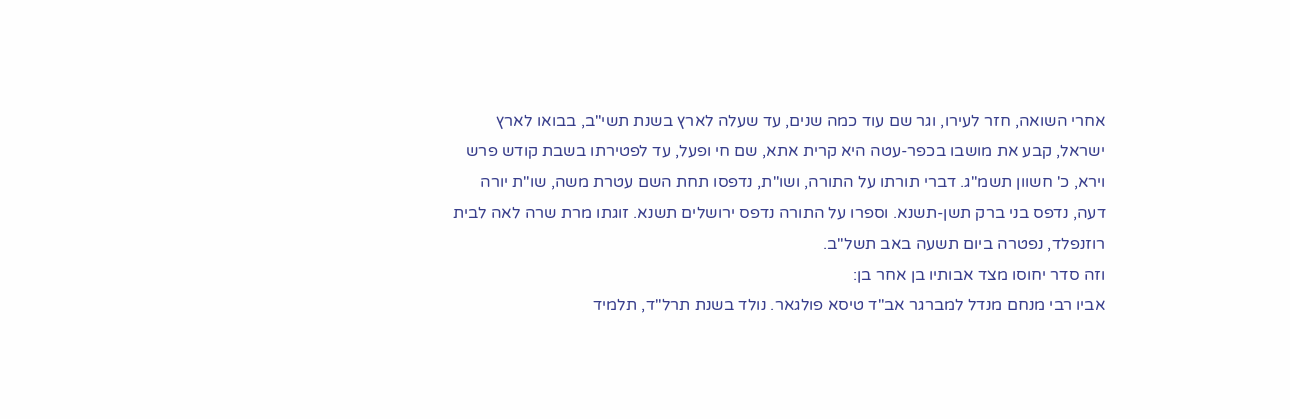אחרי השואה, חזר לעירו, וגר שם עוד כמה שנים, עד שעלה לארץ בשנת תשי"ב, בבואו לארץ ישראל, קבע את מושבו בכפר-עטה היא קרית אתא, שם חי ופעל, עד לפטירתו בשבת קודש פרש וירא, כ' חשוון תשמ"ג. דברי תורתו על התורה, ושו"ת, נדפסו תחת השם עטרת משה, שו"ת יורה דעה, נדפס בני ברק תשן-תשנא. וספרו על התורה נדפס ירושלים תשנא. זוגתו מרת שרה לאה לבית רוזנפלד, נפטרה ביום תשעה באב תשל"ב.
וזה סדר יחוסו מצד אבותיו בן אחר בן:
אביו רבי מנחם מנדל למברגר אב"ד טיסא פולגאר. נולד בשנת תרל"ד, תלמיד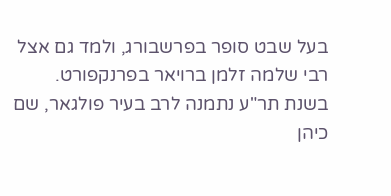בעל שבט סופר בפרשבורג, ולמד גם אצל רבי שלמה זלמן ברויאר בפרנקפורט. בשנת תר"ע נתמנה לרב בעיר פולגאר, שם כיהן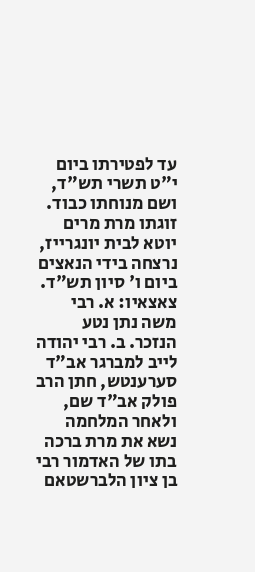עד לפטירתו ביום י"ט תשרי תש"ד, ושם מנוחתו כבוד. זוגתו מרת מרים יוטא לבית יונגרייז, נרצחה בידי הנאצים ביום ו' סיון תש"ד. צאצאיו: א. רבי משה נתן נטע הנזכר. ב. רבי יהודה לייב למברגר אב"ד סערענטש, חתן הרב פולק אב"ד שם, ולאחר המלחמה נשא את מרת ברכה בתו של האדמור רבי בן ציון הלברשטאם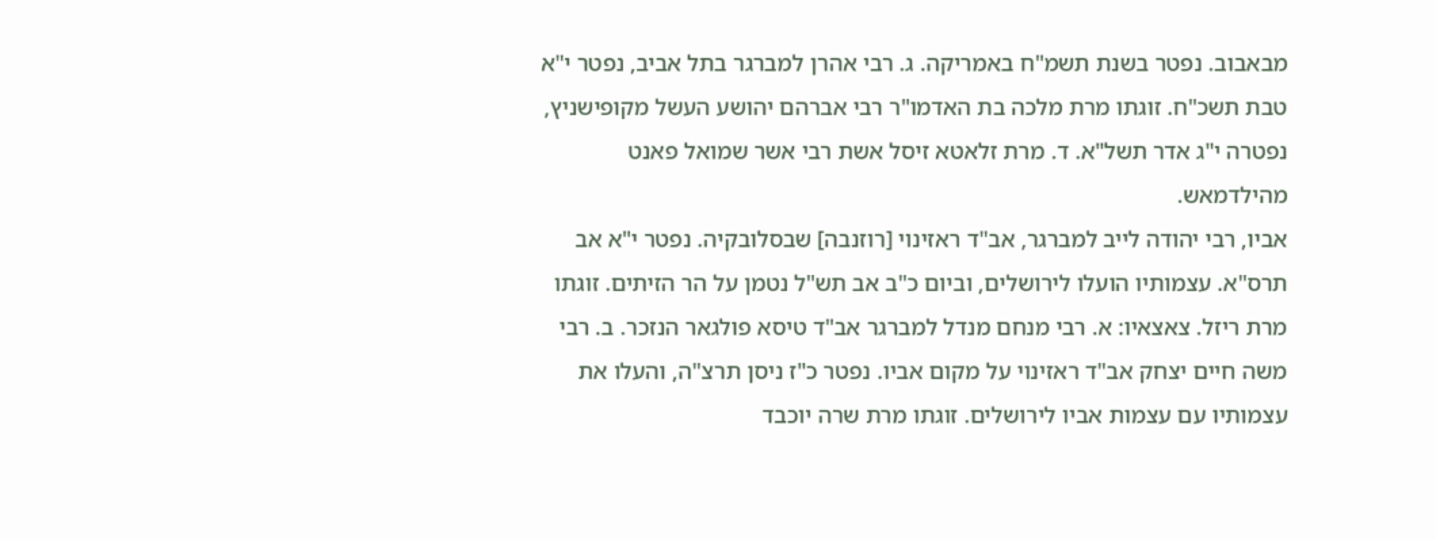מבאבוב. נפטר בשנת תשמ"ח באמריקה. ג. רבי אהרן למברגר בתל אביב, נפטר י"א טבת תשכ"ח. זוגתו מרת מלכה בת האדמו"ר רבי אברהם יהושע העשל מקופישניץ, נפטרה י"ג אדר תשל"א. ד. מרת זלאטא זיסל אשת רבי אשר שמואל פאנט מהילדמאש.
אביו, רבי יהודה לייב למברגר, אב"ד ראזינוי [רוזנבה] שבסלובקיה. נפטר י"א אב תרס"א. עצמותיו הועלו לירושלים, וביום כ"ב אב תש"ל נטמן על הר הזיתים. זוגתו מרת ריזל. צאצאיו: א. רבי מנחם מנדל למברגר אב"ד טיסא פולגאר הנזכר. ב. רבי משה חיים יצחק אב"ד ראזינוי על מקום אביו. נפטר כ"ז ניסן תרצ"ה, והעלו את עצמותיו עם עצמות אביו לירושלים. זוגתו מרת שרה יוכבד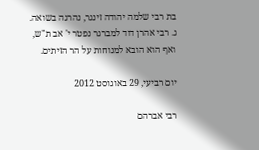בת רבי שלמה יהודה זינגר, נהרגה בשואה. ג. רבי אהרן דוד למברגר נפטר י' אב ת"ש, ואף הוא הובא למנוחות על הר הזיתים.

יום רביעי, 29 באוגוסט 2012

רבי אברהם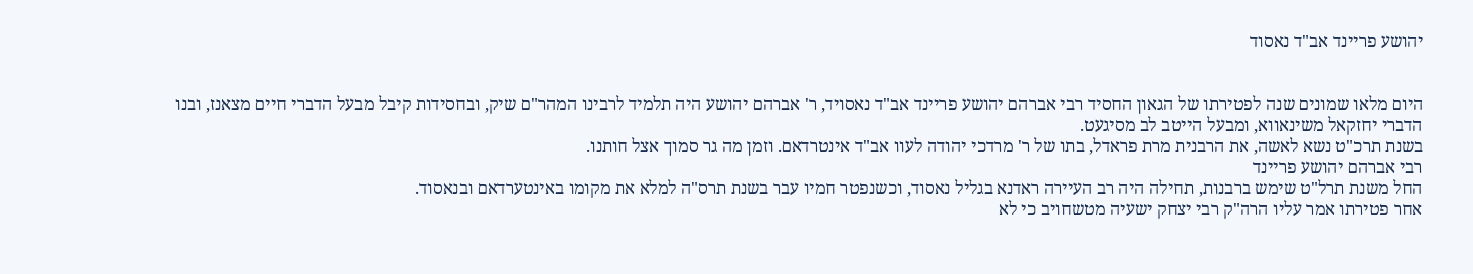יהושע פריינד אב"ד נאסוד


היום מלאו שמונים שנה לפטירתו של הגאון החסיד רבי אברהם יהושע פריינד אב"ד נאסויד, ר' אברהם יהושע היה תלמיד לרבינו המהר"ם שיק, ובחסידות קיבל מבעל הדברי חיים מצאנז, ובנו הדברי יחזקאל משינאווא, ומבעל הייטב לב מסיגעט.
בשנת תרכ"ט נשא לאשה, את הרבנית מרת פראדל, בתו של ר' מרדכי יהודה לעוו אב"ד אינטרדאם. וזמן מה גר סמוך אצל חותנו.
רבי אברהם יהושע פריינד
החל משנת תרל"ט שימש ברבנות, תחילה היה רב העיירה ראדנא בגליל נאסוד, וכשנפטר חמיו עבר בשנת תרס"ה למלא את מקומו באינטערדאם ובנאסוד.
אחר פטירתו אמר עליו הרה"ק רבי יצחק ישעיה מטשחויב כי לא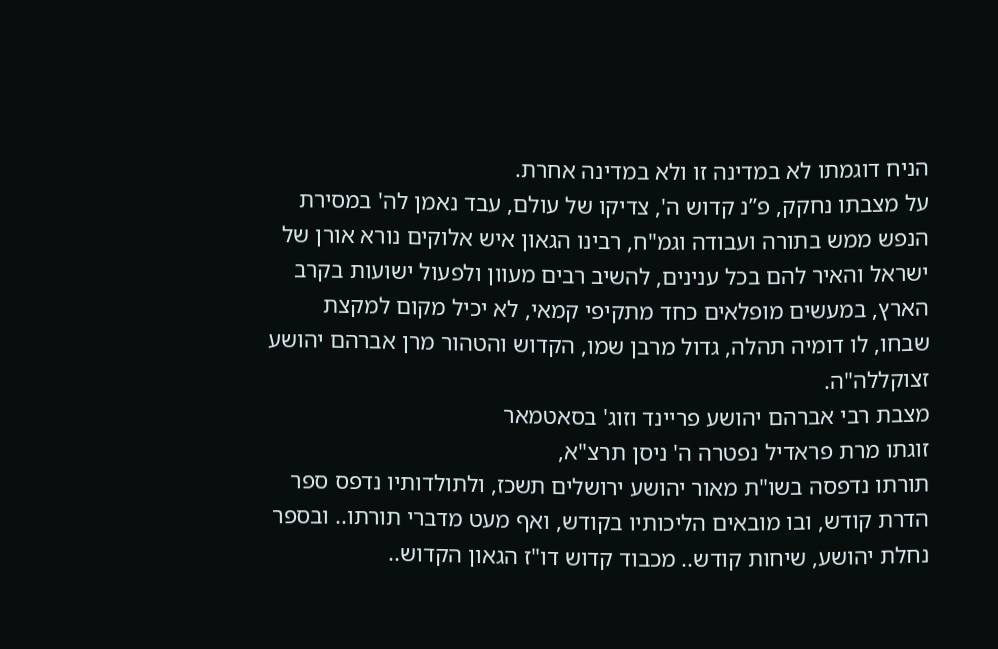הניח דוגמתו לא במדינה זו ולא במדינה אחרת.
על מצבתו נחקק, פ”נ קדוש ה', צדיקו של עולם, עבד נאמן לה' במסירת הנפש ממש בתורה ועבודה וגמ"ח, רבינו הגאון איש אלוקים נורא אורן של ישראל והאיר להם בכל ענינים, להשיב רבים מעוון ולפעול ישועות בקרב הארץ, במעשים מופלאים כחד מתקיפי קמאי, לא יכיל מקום למקצת שבחו, לו דומיה תהלה, גדול מרבן שמו, הקדוש והטהור מרן אברהם יהושע זצוקללה"ה.
מצבת רבי אברהם יהושע פריינד וזוג' בסאטמאר
זוגתו מרת פראדיל נפטרה ה' ניסן תרצ"א,
תורתו נדפסה בשו"ת מאור יהושע ירושלים תשכז, ולתולדותיו נדפס ספר הדרת קודש, ובו מובאים הליכותיו בקודש, ואף מעט מדברי תורתו.. ובספר נחלת יהושע, שיחות קודש.. מכבוד קדוש דו"ז הגאון הקדוש..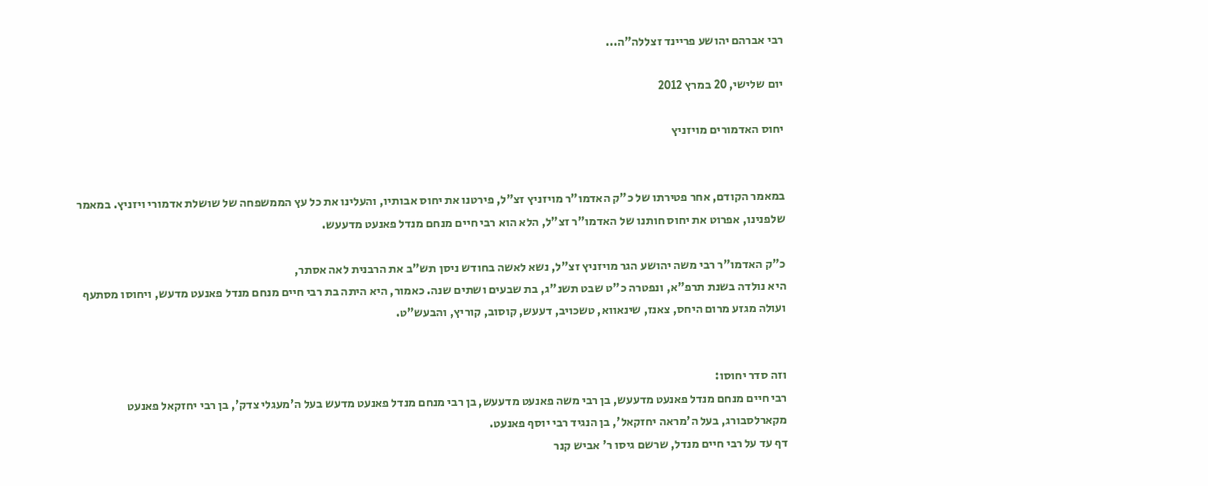רבי אברהם יהושע פריינד זצללה"ה...

יום שלישי, 20 במרץ 2012

יחוס האדמורים מויזניץ


במאמר הקודם, אחר פטירתו של כ"ק האדמו"ר מויזניץ זצ"ל, פירטנו את יחוס אבותיו, והעלינו את כל עץ הממשפחה של שושלת אדמורי ויזניץ. במאמר שלפנינו, אפרוט את יחוס חותנו של האדמו"ר זצ"ל, הלא הוא רבי חיים מנחם מנדל פאנעט מדעעש.

כ"ק האדמו"ר רבי משה יהושע הגר מויזניץ זצ"ל, נשא לאשה בחודש ניסן תש"ב את הרבנית לאה אסתר,
היא נולדה בשנת תרפ"א, ונפטרה כ"ט שבט תשנ"ג, בת שבעים ושתים שנה. כאמור, היא היתה בת רבי חיים מנחם מנדל פאנעט מדעש, ויחוסו מסתעף ועולה מגזע מרום היחס, צאנז, שינאווא, טשכויב, דעעש, קוסוב, קוריץ, והבעש"ט.


וזה סדר יחוסו:
רבי חיים מנחם מנדל פאנעט מדעעש, בן רבי משה פאנעט מדעעש, בן רבי מנחם מנדל פאנעט מדעש בעל ה'מעגלי צדק', בן רבי יחזקאל פאנעט מקארלסבורג, בעל ה'מראה יחזקאל', בן הנגיד רבי יוסף פאנעט.
דף עד על רבי חיים מנדל, שרשם גיסו ר' אביש קנר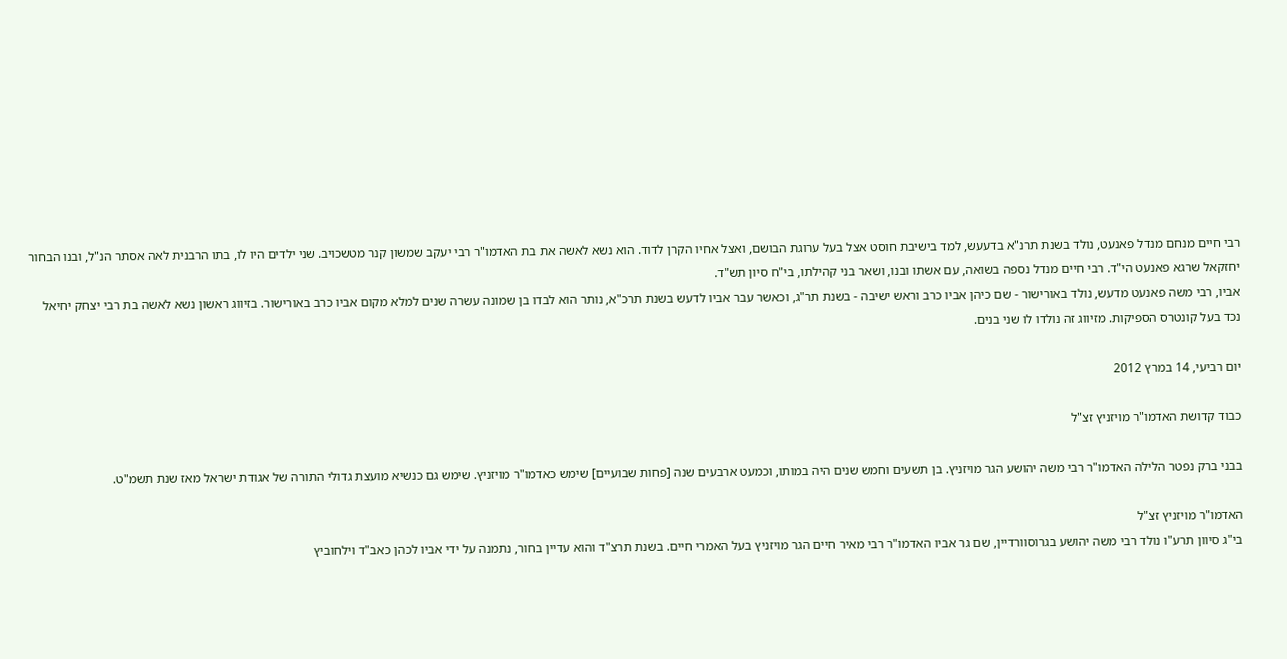רבי חיים מנחם מנדל פאנעט, נולד בשנת תרנ"א בדעעש, למד בישיבת חוסט אצל בעל ערוגת הבושם, ואצל אחיו הקרן לדוד. הוא נשא לאשה את בת האדמו"ר רבי יעקב שמשון קנר מטשכויב. שני ילדים היו לו, בתו הרבנית לאה אסתר הנ"ל, ובנו הבחור יחזקאל שרגא פאנעט הי"ד. רבי חיים מנדל נספה בשואה, עם אשתו ובנו, ושאר בני קהילתו, בי"ח סיון תש"ד.
אביו, רבי משה פאנעט מדעש, נולד באורישור - שם כיהן אביו כרב וראש ישיבה - בשנת תר"ג, וכאשר עבר אביו לדעש בשנת תרכ"א, נותר הוא לבדו בן שמונה עשרה שנים למלא מקום אביו כרב באורישור. בזיווג ראשון נשא לאשה בת רבי יצחק יחיאל נכד בעל קונטרס הספיקות. מזיווג זה נולדו לו שני בנים.

יום רביעי, 14 במרץ 2012

כבוד קדושת האדמו"ר מויזניץ זצ"ל

בבני ברק נפטר הלילה האדמו"ר רבי משה יהושע הגר מויזניץ. בן תשעים וחמש שנים היה במותו, וכמעט ארבעים שנה [פחות שבועיים] שימש כאדמו"ר מויזניץ. שימש גם כנשיא מועצת גדולי התורה של אגודת ישראל מאז שנת תשמ"ט.

האדמו"ר מויזניץ זצ"ל
בי"ג סיוון תרע"ו נולד רבי משה יהושע בגרוסוורדיין, שם גר אביו האדמו"ר רבי מאיר חיים הגר מויזניץ בעל האמרי חיים. בשנת תרצ"ד והוא עדיין בחור, נתמנה על ידי אביו לכהן כאב"ד וילחוביץ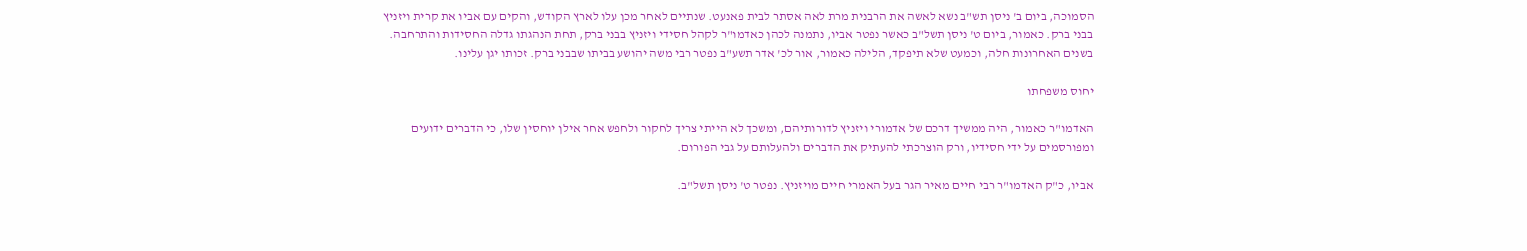הסמוכה, ביום ב' ניסן תש"ב נשא לאשה את הרבנית מרת לאה אסתר לבית פאנעט. שנתיים לאחר מכן עלו לארץ הקודש, והקים עם אביו את קרית ויזניץ בבני ברק. כאמור, ביום ט' ניסן תשל"ב כאשר נפטר אביו, נתמנה לכהן כאדמו"ר לקהל חסידי ויזניץ בבני ברק, תחת הנהגתו גדלה החסידות והתרחבה. בשנים האחרונות חלה, וכמעט שלא תיפקד, הלילה כאמור, אור לכ' אדר תשע"ב נפטר רבי משה יהושע בביתו שבבני ברק. זכותו יגן עלינו.

יחוס משפחתו

האדמו"ר כאמור, היה ממשיך דרכם של אדמורי ויזניץ לדורותיהם, ומשכך לא הייתי צריך לחקור ולחפש אחר אילן יוחסין שלו, כי הדברים ידועים ומפורסמים על ידי חסידיו, ורק הוצרכתי להעתיק את הדברים ולהעלותם על גבי הפורום.

אביו, כ"ק האדמו"ר רבי חיים מאיר הגר בעל האמרי חיים מויזניץ. נפטר ט' ניסן תשל"ב.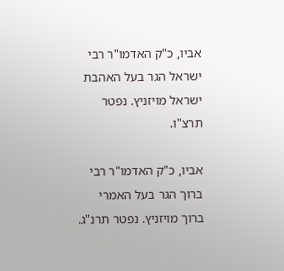אביו, כ"ק האדמו"ר רבי ישראל הגר בעל האהבת ישראל מויזניץ. נפטר תרצ"ו.

אביו, כ"ק האדמו"ר רבי ברוך הגר בעל האמרי ברוך מויזניץ. נפטר תרנ"ג.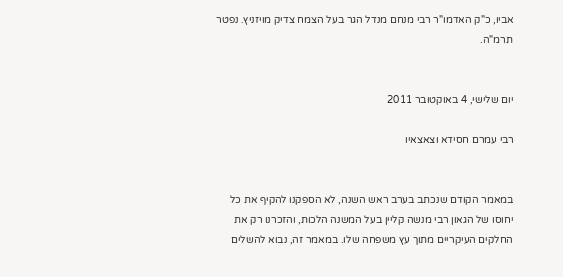אביו, כ"ק האדמו"ר רבי מנחם מנדל הגר בעל הצמח צדיק מויזניץ. נפטר תרמ"ה.


יום שלישי, 4 באוקטובר 2011

רבי עמרם חסידא וצאצאיו


במאמר הקודם שנכתב בערב ראש השנה, לא הספקנו להקיף את כל יחוסו של הגאון רבי מנשה קליין בעל המשנה הלכות, והזכרנו רק את החלקים העיקריים מתוך עץ משפחה שלו. במאמר זה, נבוא להשלים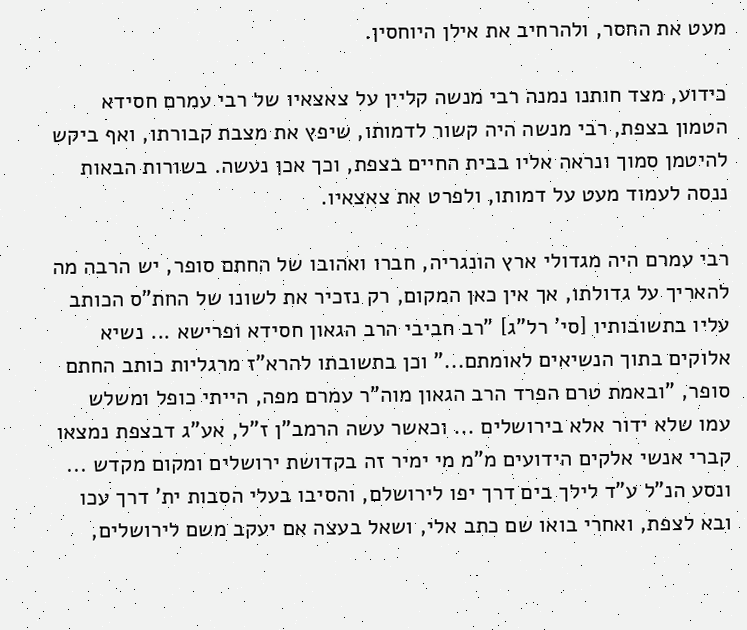מעט את החסר, ולהרחיב את אילן היוחסין.

כידוע, מצד חותנו נמנה רבי מנשה קליין על צאצאיו של רבי עמרם חסידא הטמון בצפת, רבי מנשה היה קשור לדמותו, שיפץ את מצבת קבורתו, ואף ביקש להיטמן סמוך ונראה אליו בבית החיים בצפת, וכך אכן נעשה. בשורות הבאות ננסה לעמוד מעט על דמותו, ולפרט את צאצאיו.

רבי עמרם היה מגדולי ארץ הונגריה, חברו ואהובו של החתם סופר, יש הרבה מה להאריך על גדולתו, אך אין כאן המקום, רק נזכיר את לשונו של החת"ס הכותב עליו בתשובותיו [סי' רל"ג] "רב חביבי הרב הגאון חסידא ופרישא ... נשיא אלוקים בתוך הנשיאים לאומתם..." וכן בתשובתו להרא"ז מרגליות כותב החתם סופר, "ובאמת טרם הפרד הרב הגאון מוה"ר עמרם מפה, הייתי כופל ומשלש עמו שלא ידור אלא בירושלים ... וכאשר עשה הרמב"ן ז"ל, אע"ג דבצפת נמצאו קברי אנשי אלקים הידועים מ"מ מי ימיר זה בקדושת ירושלים ומקום מקדש ... ונסע הנ"ל ע"ד לילך בים דרך יפו לירושלם, והסיבו בעלי הסבות ית' דרך עכו ובא לצפת, ואחרי בואו שם כתב אלי, ושאל בעצה אם יעקב משם לירושלים,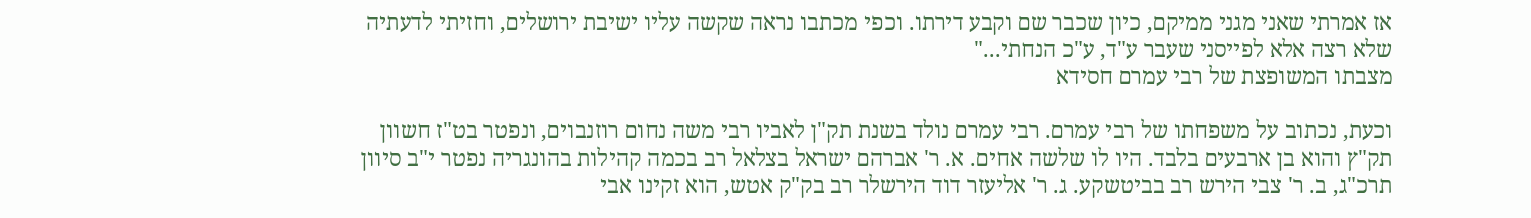אז אמרתי שאני מגני ממיקם, כיון שכבר שם וקבע דירתו. וכפי מכתבו נראה שקשה עליו ישיבת ירושלים, וחזיתי לדעתיה שלא רצה אלא לפייסני שעבר ע"ד, ע"כ הנחתי..."
מצבתו המשופצת של רבי עמרם חסידא

וכעת, נכתוב על משפחתו של רבי עמרם. רבי עמרם נולד בשנת תק"ן לאביו רבי משה נחום רוזנבוים, ונפטר בט"ז חשוון תק"ץ והוא בן ארבעים בלבד. היו לו שלשה אחים. א. ר' אברהם ישראל בצלאל רב בכמה קהילות בהונגריה נפטר י"ב סיוון תרכ"ג, ב. ר' צבי הירש רב בביטשקע. ג. ר' אליעזר דוד הירשלר רב בק"ק אטש, הוא זקינו אבי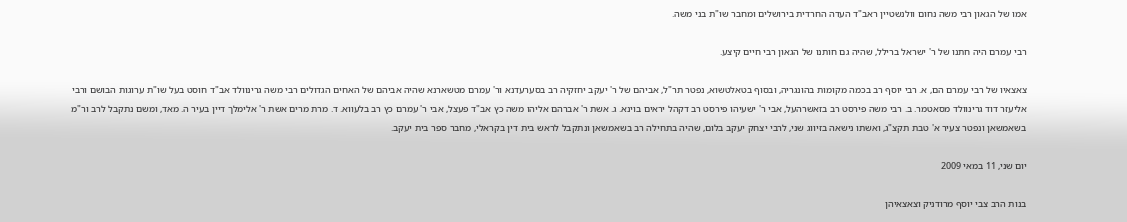אמו של הגאון רבי משה נחום וולנשטיין ראב"ד העדה החרדית בירושלים ומחבר שו"ת בני משה.

רבי עמרם היה חתנו של ר' ישראל ברילל, שהיה גם חותנו של הגאון רבי חיים קיצע.

צאצאיו של רבי עמרם הם, א. רבי יוסף רב בכמה מקומות בהונגריה, ובסוף בטאלטשוא, נפטר תר"ל, אביהם של ר' יעקב יחזקיה רב בסערעדנא ור' עמרם מטשארנא שהיה אביהם של האחים הגדולים רבי משה גרינוולד אב"ד חוסט בעל שו"ת ערוגות הבושם ורבי אליעזר דוד גרינוולד מסאטמר. ב. רבי משה פירסט רב בזאשרהעל, אבי ר' ישעיהו פירסט רב דקהל יראים בוינא. ג. אשת ר' אברהם אליהו משה כץ אב"ד פעצל, אבי ר' עמרם כץ רב בלעווא. ד. מרת מרים אשת ר' אלימלך דיין בעיר ה. מאד, ומשם נתקבל לרב ור"מ בשאמשאן ונפטר צעיר א' טבת תקצ"ג, ואשתו נישאה בזיווג שני, לרבי יצחק יעקב בלום, שהיה בתחילה רב בשאמשאן ונתקבל לראש בית דין בקראלי, מחבר ספר בית יעקב.

יום שני, 11 במאי 2009

בנות הרב צבי יוסף מרודניק וצאצאיהן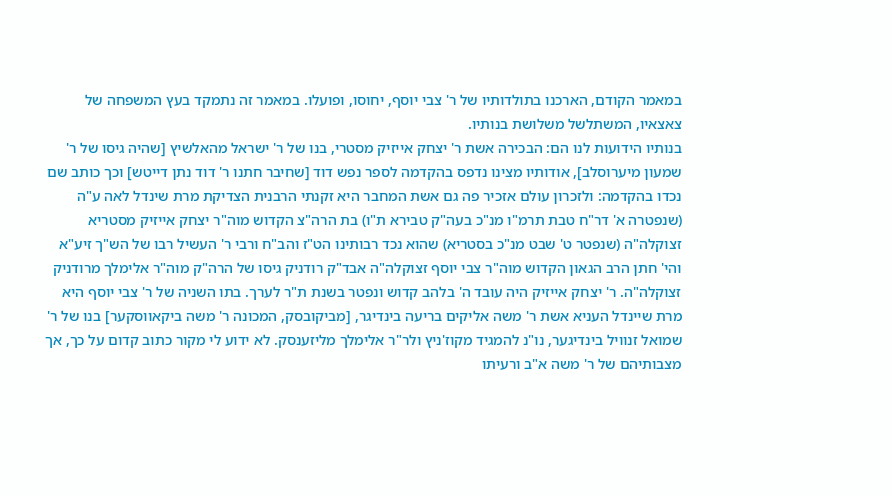במאמר הקודם, הארכנו בתולדותיו של ר' צבי יוסף, יחוסו, ופועלו. במאמר זה נתמקד בעץ המשפחה של צאצאיו, המשתלשל משלושת בנותיו.
בנותיו הידועות לנו הם: הבכירה אשת ר' יצחק אייזיק מסטרי, בנו של ר' ישראל מהאלשיץ [שהיה גיסו של ר' שמעון מיערוסלב], אודותיו מצינו נדפס בהקדמה לספר נפש דוד [שחיבר חתנו ר' דוד נתן דייטש] וכך כותב שם נכדו בהקדמה: ולזכרון עולם אזכיר פה גם אשת המחבר היא זקנתי הרבנית הצדיקת מרת שינדל לאה ע"ה (שנפטרה א' דר"ח טבת תרמ"ו מנ"כ בעה"ק טבירא ת"ו) בת הרה"צ הקדוש מוה"ר יצחק אייזיק מסטריא זצוקלה"ה (שנפטר ט' שבט מנ"כ בסטריא) שהוא נכד רבותינו הט"ז והב"ח ורבי ר' העשיל רבו של הש"ך זיע"א והי' חתן הרב הגאון הקדוש מוה"ר צבי יוסף זצוקלה"ה אבד"ק רודניק גיסו של הרה"ק מוה"ר אלימלך מרודניק זצוקלה"ה. ר' יצחק אייזיק היה עובד ה' בלהב קדוש ונפטר בשנת ת"ר לערך. בתו השניה של ר' צבי יוסף היא מרת שיינדל העניא אשת ר' משה אליקים בריעה בינדיגר, [מביקובסק, המכונה ר' משה ביקאווסקער] בנו של ר' שמואל זנוויל בינדיגער, נו"נ להמגיד מקוז'ניץ ולר"ר אלימלך מליזענסק. לא ידוע לי מקור כתוב קדום על כך, אך מצבותיהם של ר' משה א"ב ורעיתו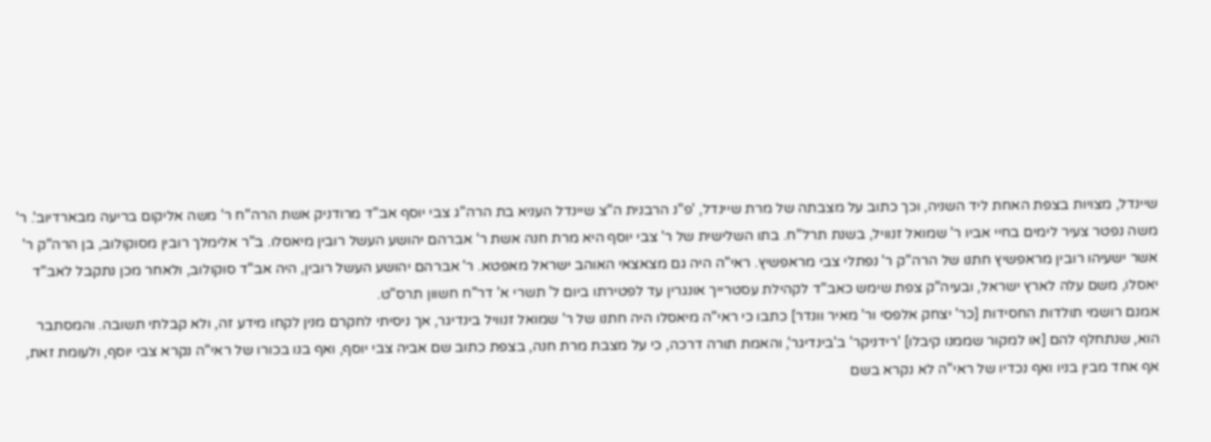שיינדל, מצויות בצפת האחת ליד השניה, וכך כתוב על מצבתה של מרת שיינדל, 'פ"נ הרבנית ה"צ שיינדל העניא בת הרה"ג צבי יוסף אב"ד מרודניק אשת הרה"ח ר' משה אליקום בריעה מבארדיוב'. ר' משה נפטר צעיר לימים בחיי אביו ר' שמואל זנוויל, בשנת תרל"ח. בתו השלישית של ר' צבי יוסף היא מרת חנה אשת ר' אברהם יהושע העשל רובין מיאסלו. ב"ר אלימלך רובין מסוקולוב, בן הרה"ק ר' אשר ישעיהו רובין מראפשיץ חתנו של הרה"ק ר' נפתלי צבי מראפשיץ. ראי"ה היה גם מצאצאי האוהב ישראל מאפטא. ר' אברהם יהושע העשל רובין, היה אב"ד סוקולוב, ולאחר מכן נתקבל לאב"ד יאסלו, משם עלה לארץ ישראל, ובעיה"ק צפת שימש כאב"ד לקהילת עסטרייך אונגרין עד לפטירתו ביום ל' תשרי א' דר"ח חשוון תרס"ט.
אמנם רושמי תולדות החסידות [כר' יצחק אלפסי ור' מאיר וונדר] כתבו כי ראי"ה מיאסלו היה חתנו של ר' שמואל זנוויל בינדיגר, אך ניסיתי לחקרם מנין לקחו מידע זה, ולא קבלתי תשובה. והמסתבר הוא, שנתחלף להם [או למקור שממנו קיבלו] 'רידניקר' ב'בינדיגר', והאמת תורה דרכה, כי על מצבת מרת חנה, בצפת כתוב שם אביה צבי יוסף, ואף בנו בכורו של ראי"ה נקרא צבי יוסף, ולעומת זאת, אף אחד מבין בניו ואף נכדיו של ראי"ה לא נקרא בשם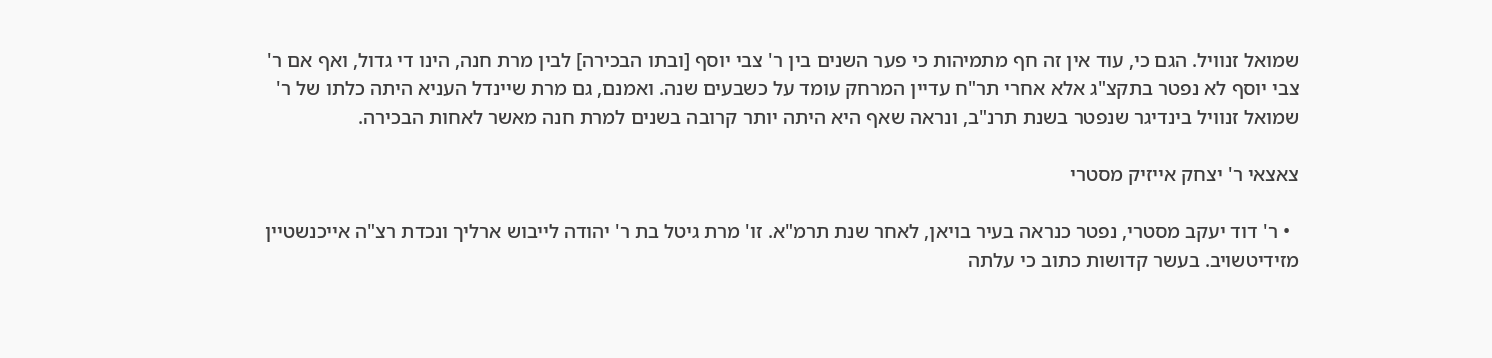שמואל זנוויל. הגם כי, עוד אין זה חף מתמיהות כי פער השנים בין ר' צבי יוסף [ובתו הבכירה] לבין מרת חנה, הינו די גדול, ואף אם ר' צבי יוסף לא נפטר בתקצ"ג אלא אחרי תר"ח עדיין המרחק עומד על כשבעים שנה. ואמנם, גם מרת שיינדל העניא היתה כלתו של ר' שמואל זנוויל בינדיגר שנפטר בשנת תרנ"ב, ונראה שאף היא היתה יותר קרובה בשנים למרת חנה מאשר לאחות הבכירה.

צאצאי ר' יצחק אייזיק מסטרי

  • ר' דוד יעקב מסטרי, נפטר כנראה בעיר בויאן, לאחר שנת תרמ"א. זו' מרת גיטל בת ר' יהודה לייבוש ארליך ונכדת רצ"ה אייכנשטיין מזידיטשויב. בעשר קדושות כתוב כי עלתה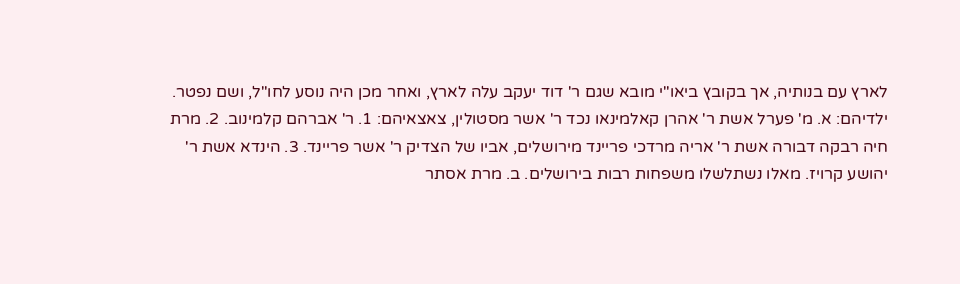לארץ עם בנותיה, אך בקובץ ביאו"י מובא שגם ר' דוד יעקב עלה לארץ, ואחר מכן היה נוסע לחו"ל, ושם נפטר. ילדיהם: א. מ' פערל אשת ר' אהרן קאלמינאו נכד ר' אשר מסטולין, צאצאיהם: 1. ר' אברהם קלמינוב. 2. מרת חיה רבקה דבורה אשת ר' אריה מרדכי פריינד מירושלים, אביו של הצדיק ר' אשר פריינד. 3. הינדא אשת ר' יהושע קרויז. מאלו נשתלשלו משפחות רבות בירושלים. ב. מרת אסתר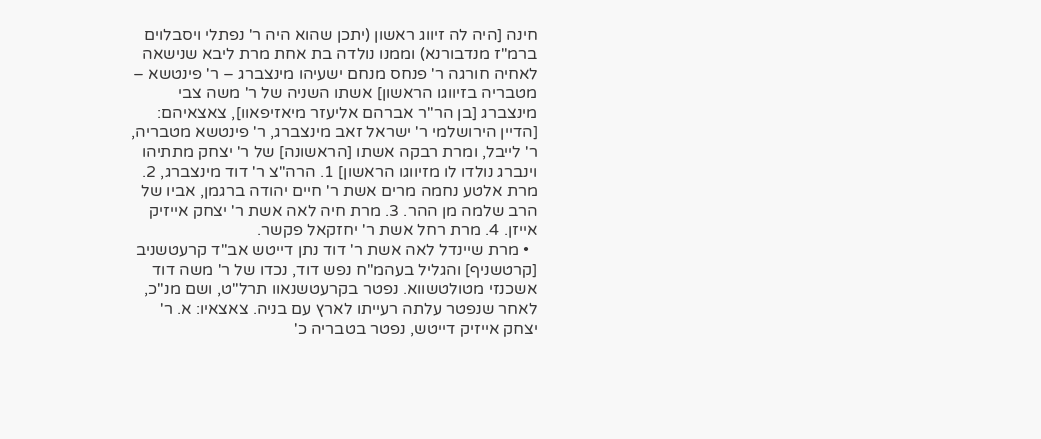חינה [היה לה זיווג ראשון (יתכן שהוא היה ר' נפתלי ויסבלוים ברמ"ז מנדבורנא) וממנו נולדה בת אחת מרת ליבא שנישאה לאחיה חורגה ר' פנחס מנחם ישעיהו מינצברג – ר' פינטשא – מטבריה בזיווגו הראשון] אשתו השניה של ר' משה צבי מינצברג [בן הר"ר אברהם אליעזר מיאזיפאוו], צאצאיהם: [הדיין הירושלמי ר' ישראל זאב מינצברג, ר' פינטשא מטבריה, ר' לייבל, ומרת רבקה אשתו [הראשונה] של ר' יצחק מתתיהו וינברג נולדו לו מזיווגו הראשון] 1. הרה"צ ר' דוד מינצברג, 2. מרת אלטע נחמה מרים אשת ר' חיים יהודה ברגמן, אביו של הרב שלמה מן ההר. 3. מרת חיה לאה אשת ר' יצחק אייזיק אייזן. 4. מרת רחל אשת ר' יחזקאל פקשר.
  • מרת שיינדל לאה אשת ר' דוד נתן דייטש אב"ד קרעטשניב [קרטשניף] והגליל בעהמ"ח נפש דוד, נכדו של ר' משה דוד אשכנזי מטולטשווא. נפטר בקרעטשנאוו תרל"ט, ושם מנ"כ, לאחר שנפטר עלתה רעייתו לארץ עם בניה. צאצאיו: א. ר' יצחק אייזיק דייטש, נפטר בטבריה כ'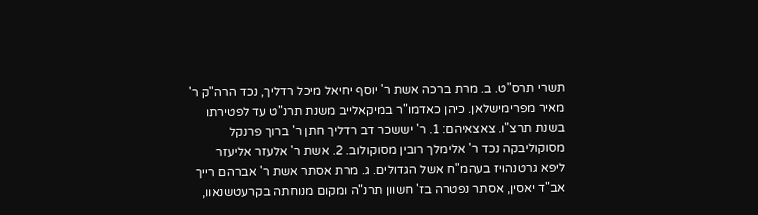תשרי תרס"ט. ב. מרת ברכה אשת ר' יוסף יחיאל מיכל רדליך, נכד הרה"ק ר' מאיר מפרימישלאן. כיהן כאדמו"ר במיקאלייב משנת תרנ"ט עד לפטירתו בשנת תרצ"ו. צאצאיהם: 1. ר' יששכר דב רדליך חתן ר' ברוך פרנקל מסוקוליבקה נכד ר' אלימלך רובין מסוקולוב. 2. אשת ר' אלעזר אליעזר ליפא גרטנהויז בעהמ"ח אשל הגדולים. ג. מרת אסתר אשת ר' אברהם רייך אב"ד יאסין, אסתר נפטרה בז' חשוון תרנ"ה ומקום מנוחתה בקרעטשנאוו,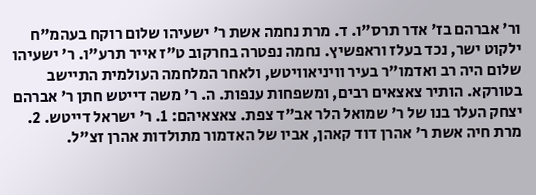ור' אברהם בז' אדר תרס"ו. ד. מרת נחמה אשת ר' ישעיהו שלום רוקח בעהמ"ח ילקוט ישר, נכד בעלז וראפשיץ. נחמה נפטרה בחרקוב ט"ז אייר תרע"ו. ר' ישעיהו שלום היה רב ואדמו"ר בעיר וויניאוויטש, ולאחר המלחמה העולמית התיישב בטורקא. הותיר צאצאים רבים, ומשפחות ענפות. ה. ר' משה דייטש חתן ר' אברהם יצחק העלר בנו של ר' שמואל הלר אב"ד צפת. צאצאיהם: 1. ר' ישראל דייטש. 2. מרת חיה אשת ר' אהרן דוד קאהן, אביו של האדמור מתולדות אהרן זצ"ל.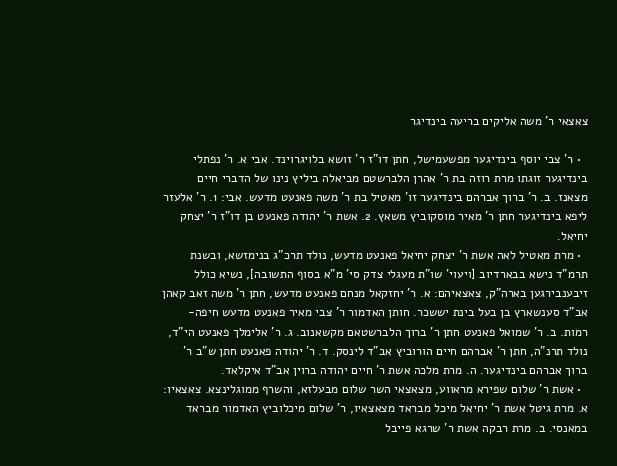צאצאי ר' משה אליקים בריעה בינדיגר

  • ר' צבי יוסף בינדיגער מפשעמישל, חתן דו"ז ר' זושא בלויגרוינד. אבי א. ר' נפתלי בינדיגער זוגתו מרת רוזה בת ר' אהרן הלברשטם מביאלה ביליץ נינו של הדברי חיים מצאנז. ב. ר' ברוך אברהם בינדיגער זו' מאטיל בת ר' משה פאנעט מדעש. אבי: 1. ר' אלעזר ליפא בינדיגער חתן ר' מאיר מוסקוביץ משאץ. 2. אשת ר' יהודה פאנעט בן דו"ז ר' יצחק יחיאל.
  • מרת מאטיל לאה אשת ר' יצחק יחיאל פאנעט מדעש, נולד תרכ"ג בנימזשא, ובשנת תרמ"ד נישא בבארדיוב [ויעוי' שו"ת מעגלי צדק סי' מ"א בסוף התשובה], נשיא כולל זיבענבירגען בארה"ק, צאצאיהם: א. ר' יחזקאל מנחם פאנעט מדעש, חתן ר' משה זאב קאהן אב"ד סענשארץ בן בעל בינת יששכר. חותן האדמור ר' צבי מאיר פאנעט מדעש חיפה-רמות. ב. ר' שמואל פאנעט חתן ר' ברוך הלברשטאם מקשאנוב. ג. ר' אלימלך פאנעט הי"ד, נולד תרנ"ה, חתן ר' אברהם חיים הורוביץ אב"ד לינסק. ד. ר' יהודה פאנעט חתן ש"ב ר' ברוך אברהם בינדיגער. ה. מרת מלכה אשת ר' חיים יהודה ברוין אב"ד איקלאד.
  • אשת ר' שלום שפירא מראווע, מצאצאי השר שלום מבעלזא, והשרף ממוגלינצא. צאצאיו: א. מרת גיטל אשת ר' יחיאל מיכל מבראד מצאצאיו, ר' שלום מיכלוביץ האדמור מבראד במאנסי. ב. מרת רבקה אשת ר' שרגא פייבל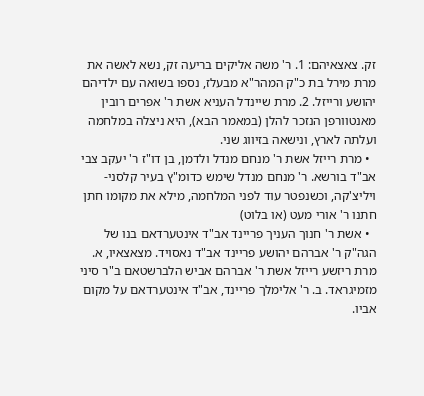זק. צאצאיהם: 1. ר' משה אליקים בריעה זק, נשא לאשה את מרת מירל בת כ"ק המהר"א מבעלז, נספו בשואה עם ילדיהם יהושע ורייזל. 2. מרת שיינדל העניא אשת ר' אפרים רובין מאנטוורפן הנזכר להלן (במאמר הבא), היא ניצלה במלחמה ועלתה לארץ, ונישאה בזיווג שני.
  • מרת רייזל אשת ר' מנחם מנדל ולדמן, בן דו"ז ר' יעקב צבי אב"ד בורשא. ר' מנחם מנדל שימש כדומ"ץ בעיר קלסני-ויליצ'קה, וכשנפטר עוד לפני המלחמה, מילא את מקומו חתן חתנו ר' אורי מעט (או בלוט)
  • אשת ר' חנוך העניך פריינד אב"ד אינטערדאם בנו של הגה"ק ר' אברהם יהושע פריינד אב"ד נאסויד. מצאצאיו, א. מרת ריזשע רייזל אשת ר' אברהם אביש הלברשטאם ב"ר סיני מזמיגראד. ב. ר' אלימלך פריינד, אב"ד אינטערדאם על מקום אביו.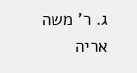ג. ר' משה אריה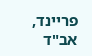פריינד, אב"ד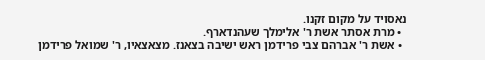נאסויד על מקום זקנו.
  • מרת אסתר אשת ר' אלימלך שעהנדארף.
  • אשת ר' אברהם צבי פרידמן ראש ישיבה בצאנז. מצאצאיו, ר' שמואל פרידמן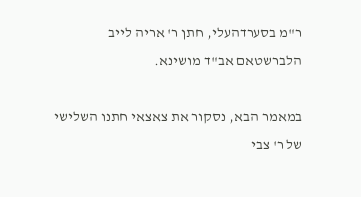ר"מ בסערדהעלי, חתן ר' אריה לייב הלברשטאם אב"ד מושינא.

במאמר הבא, נסקור את צאצאי חתנו השלישי של ר' צבי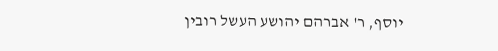יוסף, ר' אברהם יהושע העשל רובין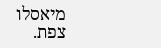מיאסלו צפת.